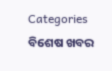Categories
ବିଶେଷ ଖବର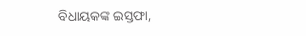ବିଧାୟକଙ୍କ ଇସ୍ତଫା,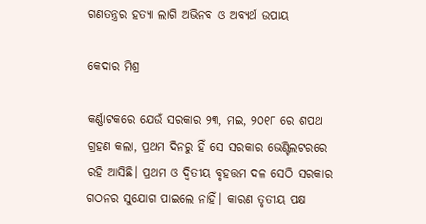ଗଣତନ୍ତ୍ରର ହତ୍ୟା ଲାଗି ଅଭିନବ ଓ ଅବ୍ୟର୍ଥ ଉପାୟ

କେଦାର ମିଶ୍ର

କର୍ଣ୍ଣାଟକରେ ଯେଉଁ ସରକାର ୨୩, ମଇ, ୨୦୧୮ ରେ ଶପଥ ଗ୍ରହଣ କଲା, ପ୍ରଥମ ଦିନରୁ ହିଁ ସେ ସରକାର ଭେଣ୍ଟିଲଟରରେ ରହି ଆସିଛି। ପ୍ରଥମ ଓ ଦ୍ଵିତୀୟ ବୃହତ୍ତମ ଦଳ ସେଠି ସରକାର ଗଠନର ସୁଯୋଗ ପାଇଲେ ନାହିଁ। କାରଣ ତୃତୀୟ ପକ୍ଷ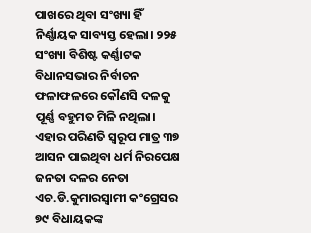ପାଖରେ ଥିବା ସଂଖ୍ୟା ହିଁ ନିର୍ଣ୍ଣାୟକ ସାବ୍ୟସ୍ତ ହେଲା। ୨୨୫ ସଂଖ୍ୟା ବିଶିଷ୍ଟ କର୍ଣ୍ଣାଟକ ବିଧାନସଭାର ନିର୍ବାଚନ ଫଳାଫଳରେ କୌଣସି ଦଳକୁ ପୂର୍ଣ୍ଣ ବହୁମତ ମିଳି ନଥିଲା। ଏହାର ପରିଣତି ସ୍ୱରୂପ ମାତ୍ର ୩୭ ଆସନ ପାଇଥିବା ଧର୍ମ ନିରପେକ୍ଷ ଜନତା ଦଳର ନେତା ଏଚ.ଡି.କୁମାରସ୍ଵାମୀ କଂଗ୍ରେସର ୭୯ ବିଧାୟକଙ୍କ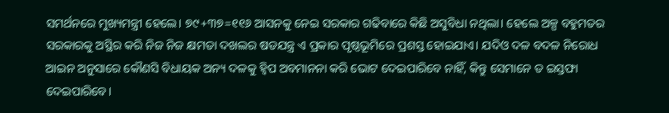ସମର୍ଥନରେ ମୁଖ୍ୟମନ୍ତ୍ରୀ ହେଲେ। ୭୯+୩୭=୧୧୬ ଆସନକୁ ନେଇ ସରକାର ଗଢିବାରେ କିଛି ଅସୁବିଧା ନଥିଲା। ହେଲେ ଅଳ୍ପ ବହୁମତର ସରକାରକୁ ଅସ୍ଥିର କରି ନିଜ ନିଜ କ୍ଷମତା ଦଖଲର ଷଡଯନ୍ତ୍ର ଏ ପ୍ରକାର ପୃଷ୍ଠଭୂମିରେ ପ୍ରଶସ୍ତ ହୋଇଯାଏ। ଯଦିଓ ଦଳ ବଦଳ ନିରୋଧ ଆଇନ ଅନୁସାରେ କୌଣସି ବିଧାୟକ ଅନ୍ୟ ଦଳକୁ ହ୍ଵିପ ଅବମାନନା କରି ଭୋଟ ଦେଇପାରିବେ ନାହିଁ, କିନ୍ତୁ ସେମାନେ ତ ଇସ୍ତଫା ଦେଇପାରିବେ।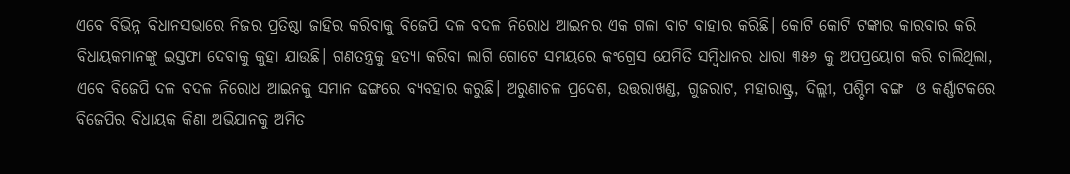ଏବେ ବିଭିନ୍ନ ବିଧାନସଭାରେ ନିଜର ପ୍ରତିଷ୍ଠା ଜାହିର କରିବାକୁ ବିଜେପି ଦଳ ବଦଳ ନିରୋଧ ଆଇନର ଏକ ଗଳା ବାଟ ବାହାର କରିଛି। କୋଟି କୋଟି ଟଙ୍କାର କାରବାର କରି ବିଧାୟକମାନଙ୍କୁ ଇସ୍ତଫା ଦେବାକୁ କୁହା ଯାଉଛି। ଗଣତନ୍ତ୍ରକୁ ହତ୍ୟା କରିବା ଲାଗି ଗୋଟେ ସମୟରେ କଂଗ୍ରେସ ଯେମିତି ସମ୍ବିଧାନର ଧାରା ୩୫୬ କୁ ଅପପ୍ରୟୋଗ କରି ଚାଲିଥିଲା, ଏବେ ବିଜେପି ଦଳ ବଦଳ ନିରୋଧ ଆଇନକୁ ସମାନ ଢଙ୍ଗରେ ବ୍ୟବହାର କରୁଛି। ଅରୁଣାଚଳ ପ୍ରଦେଶ, ଉତ୍ତରାଖଣ୍ଡ, ଗୁଜରାଟ, ମହାରାଷ୍ଟ୍ର, ଦିଲ୍ଲୀ, ପଶ୍ଚିମ ବଙ୍ଗ  ଓ କର୍ଣ୍ଣାଟକରେ ବିଜେପିର ବିଧାୟକ କିଣା ଅଭିଯାନକୁ ଅମିତ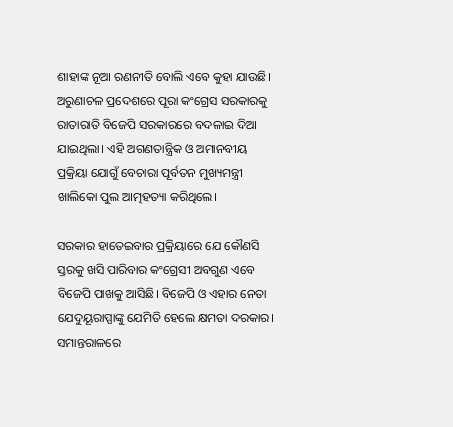ଶାହାଙ୍କ ନୂଆ ରଣନୀତି ବୋଲି ଏବେ କୁହା ଯାଉଛି। ଅରୁଣାଚଳ ପ୍ରଦେଶରେ ପୂରା କଂଗ୍ରେସ ସରକାରକୁ ରାତାରାତି ବିଜେପି ସରକାରରେ ବଦଳାଇ ଦିଆ ଯାଇଥିଲା। ଏହି ଅଗଣତାନ୍ତ୍ରିକ ଓ ଅମାନବୀୟ ପ୍ରକ୍ରିୟା ଯୋଗୁଁ ବେଚାରା ପୂର୍ବତନ ମୁଖ୍ୟମନ୍ତ୍ରୀ ଖାଲିକୋ ପୁଲ ଆତ୍ମହତ୍ୟା କରିଥିଲେ।

ସରକାର ହାତେଇବାର ପ୍ରକ୍ରିୟାରେ ଯେ କୌଣସି ସ୍ତରକୁ ଖସି ପାରିବାର କଂଗ୍ରେସୀ ଅବଗୁଣ ଏବେ ବିଜେପି ପାଖକୁ ଆସିଛି। ବିଜେପି ଓ ଏହାର ନେତା ଯେଦୁୟୂରାପ୍ପାଙ୍କୁ ଯେମିତି ହେଲେ କ୍ଷମତା ଦରକାର। ସମାନ୍ତରାଳରେ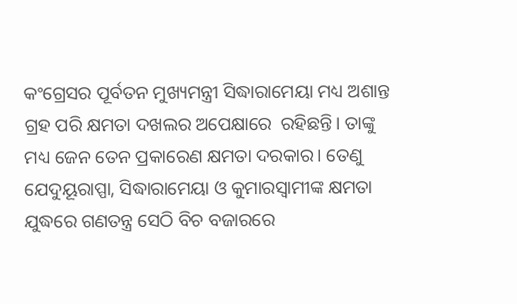କଂଗ୍ରେସର ପୂର୍ବତନ ମୁଖ୍ୟମନ୍ତ୍ରୀ ସିଦ୍ଧାରାମେୟା ମଧ୍ୟ ଅଶାନ୍ତ ଗ୍ରହ ପରି କ୍ଷମତା ଦଖଲର ଅପେକ୍ଷାରେ  ରହିଛନ୍ତି। ତାଙ୍କୁ ମଧ୍ୟ ଜେନ ତେନ ପ୍ରକାରେଣ କ୍ଷମତା ଦରକାର। ତେଣୁ ଯେଦୁୟୂରାପ୍ପା, ସିଦ୍ଧାରାମେୟା ଓ କୁମାରସ୍ଵାମୀଙ୍କ କ୍ଷମତା ଯୁଦ୍ଧରେ ଗଣତନ୍ତ୍ର ସେଠି ବିଚ ବଜାରରେ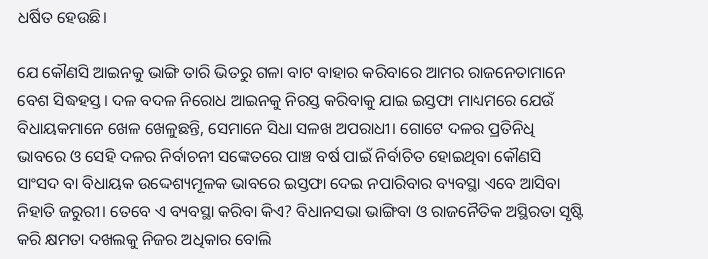ଧର୍ଷିତ ହେଉଛି।

ଯେ କୌଣସି ଆଇନକୁ ଭାଙ୍ଗି ତାରି ଭିତରୁ ଗଳା ବାଟ ବାହାର କରିବାରେ ଆମର ରାଜନେତାମାନେ ବେଶ ସିଦ୍ଧହସ୍ତ। ଦଳ ବଦଳ ନିରୋଧ ଆଇନକୁ ନିରସ୍ତ କରିବାକୁ ଯାଇ ଇସ୍ତଫା ମାଧ୍ୟମରେ ଯେଉଁ ବିଧାୟକମାନେ ଖେଳ ଖେଳୁଛନ୍ତି, ସେମାନେ ସିଧା ସଳଖ ଅପରାଧୀ। ଗୋଟେ ଦଳର ପ୍ରତିନିଧି ଭାବରେ ଓ ସେହି ଦଳର ନିର୍ବାଚନୀ ସଙ୍କେତରେ ପାଞ୍ଚ ବର୍ଷ ପାଇଁ ନିର୍ବାଚିତ ହୋଇଥିବା କୌଣସି ସାଂସଦ ବା ବିଧାୟକ ଉଦ୍ଦେଶ୍ୟମୂଳକ ଭାବରେ ଇସ୍ତଫା ଦେଇ ନପାରିବାର ବ୍ୟବସ୍ଥା ଏବେ ଆସିବା ନିହାତି ଜରୁରୀ। ତେବେ ଏ ବ୍ୟବସ୍ଥା କରିବା କିଏ? ବିଧାନସଭା ଭାଙ୍ଗିବା ଓ ରାଜନୈତିକ ଅସ୍ଥିରତା ସୃଷ୍ଟି କରି କ୍ଷମତା ଦଖଲକୁ ନିଜର ଅଧିକାର ବୋଲି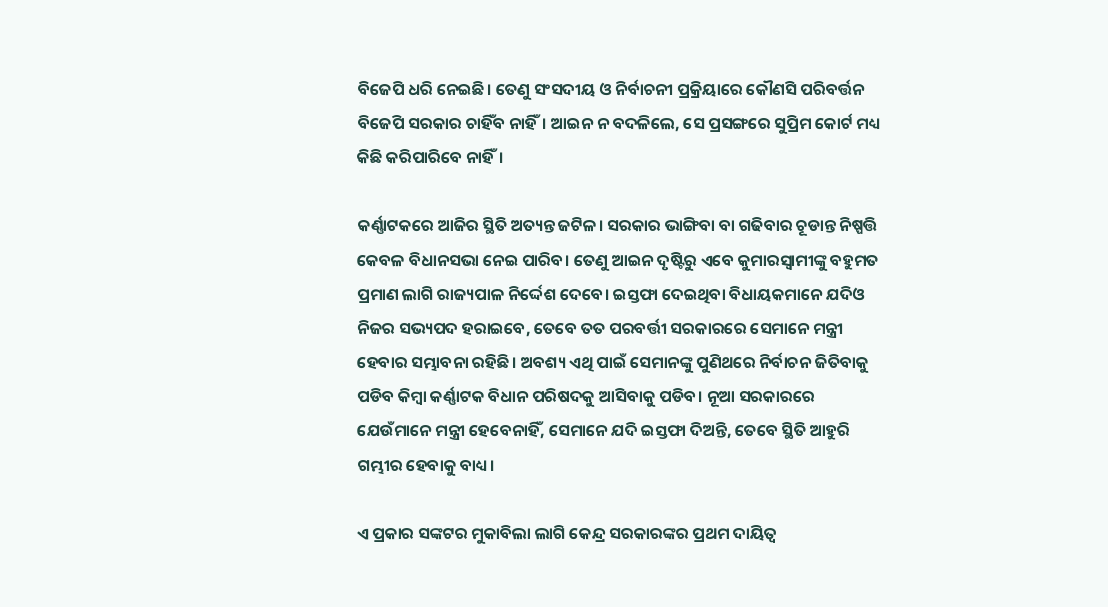ବିଜେପି ଧରି ନେଇଛି। ତେଣୁ ସଂସଦୀୟ ଓ ନିର୍ବାଚନୀ ପ୍ରକ୍ରିୟାରେ କୌଣସି ପରିବର୍ତ୍ତନ ବିଜେପି ସରକାର ଚାହିଁବ ନାହିଁ। ଆଇନ ନ ବଦଳିଲେ, ସେ ପ୍ରସଙ୍ଗରେ ସୁପ୍ରିମ କୋର୍ଟ ମଧ୍ୟ କିଛି କରିପାରିବେ ନାହିଁ।

କର୍ଣ୍ଣାଟକରେ ଆଜିର ସ୍ଥିତି ଅତ୍ୟନ୍ତ ଜଟିଳ। ସରକାର ଭାଙ୍ଗିବା ବା ଗଢିବାର ଚୂଡାନ୍ତ ନିଷ୍ପତ୍ତି କେବଳ ବିଧାନସଭା ନେଇ ପାରିବ। ତେଣୁ ଆଇନ ଦୃଷ୍ଟିରୁ ଏବେ କୁମାରସ୍ଵାମୀଙ୍କୁ ବହୁମତ ପ୍ରମାଣ ଲାଗି ରାଜ୍ୟପାଳ ନିର୍ଦ୍ଦେଶ ଦେବେ। ଇସ୍ତଫା ଦେଇଥିବା ବିଧାୟକମାନେ ଯଦିଓ ନିଜର ସଭ୍ୟପଦ ହରାଇବେ, ତେବେ ତତ ପରବର୍ତ୍ତୀ ସରକାରରେ ସେମାନେ ମନ୍ତ୍ରୀ ହେବାର ସମ୍ଭାବନା ରହିଛି। ଅବଶ୍ୟ ଏଥି ପାଇଁ ସେମାନଙ୍କୁ ପୁଣିଥରେ ନିର୍ବାଚନ ଜିତିବାକୁ ପଡିବ କିମ୍ବା କର୍ଣ୍ଣାଟକ ବିଧାନ ପରିଷଦକୁ ଆସିବାକୁ ପଡିବ। ନୂଆ ସରକାରରେ ଯେଉଁମାନେ ମନ୍ତ୍ରୀ ହେବେନାହିଁ, ସେମାନେ ଯଦି ଇସ୍ତଫା ଦିଅନ୍ତି, ତେବେ ସ୍ଥିତି ଆହୁରି ଗମ୍ଭୀର ହେବାକୁ ବାଧ୍ୟ।

ଏ ପ୍ରକାର ସଙ୍କଟର ମୁକାବିଲା ଲାଗି କେନ୍ଦ୍ର ସରକାରଙ୍କର ପ୍ରଥମ ଦାୟିତ୍ଵ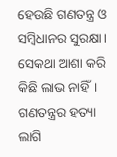ହେଉଛି ଗଣତନ୍ତ୍ର ଓ ସମ୍ବିଧାନର ସୁରକ୍ଷା। ସେକଥା ଆଶା କରି କିଛି ଲାଭ ନାହିଁ। ଗଣତନ୍ତ୍ରର ହତ୍ୟା ଲାଗି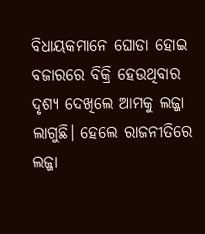ବିଧାୟକମାନେ ଘୋଡା ହୋଇ ବଜାରରେ ବିକ୍ରି ହେଉଥିବାର ଦୃଶ୍ୟ ଦେଖିଲେ ଆମକୁ ଲଜ୍ଜା ଲାଗୁଛି। ହେଲେ ରାଜନୀତିରେ ଲଜ୍ଜା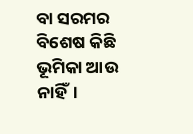ବା ସରମର ବିଶେଷ କିଛି ଭୂମିକା ଆଉ ନାହିଁ।